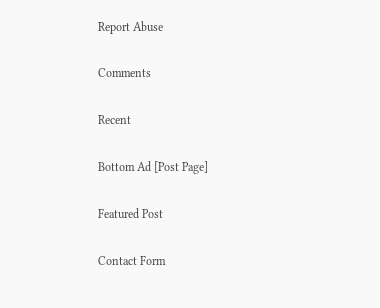Report Abuse

Comments

Recent

Bottom Ad [Post Page]

Featured Post

Contact Form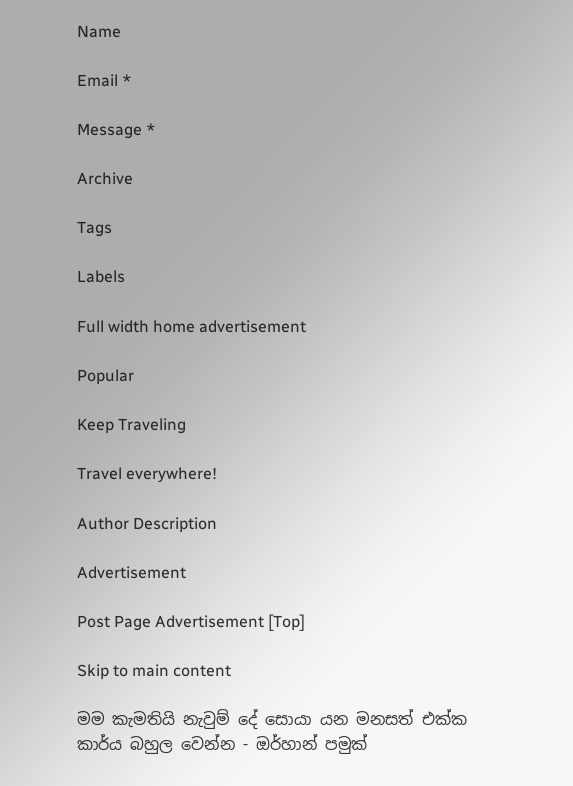Name

Email *

Message *

Archive

Tags

Labels

Full width home advertisement

Popular

Keep Traveling

Travel everywhere!

Author Description

Advertisement

Post Page Advertisement [Top]

Skip to main content

මම කැමතියි නැවුම් දේ සොයා යන මනසත් එක්ක කාර්ය බහුල වෙන්න - ඔර්හාන් පමුක්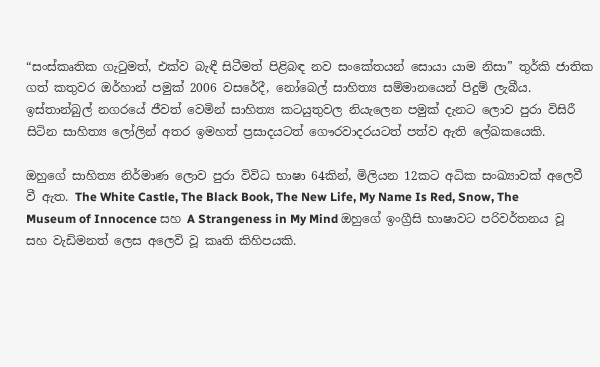“සංස්කෘතික ගැටුමත්, එක්ව බැඳී සිටීමත් පිළිබඳ නව සංකේතයන් සොයා යාම නිසා” තුර්කි ජාතික ගත් කතුවර ඔර්හාන් පමුක් 2006 වසරේදී, නෝබෙල් සාහිත්‍ය සම්මානයෙන් පිදුම් ලැබීය. ඉස්තාන්බුල් නගරයේ ජීවත් වෙමින් සාහිත්‍ය කටයුතුවල නියැලෙන පමුක් දැනට ලොව පුරා විසිරී සිටින සාහිත්‍ය ලෝලින් අතර ඉමහත් ප්‍රසාදයටත් ගෞරවාදරයටත් පත්ව ඇති ලේඛකයෙකි.

ඔහුගේ සාහිත්‍ය නිර්මාණ ලොව පුරා විවිධ භාෂා 64කින්, මිලියන 12කට අධික සංඛ්‍යාවක් අලෙවී වී ඇත. The White Castle, The Black Book, The New Life, My Name Is Red, Snow, The Museum of Innocence සහ A Strangeness in My Mind ඔහුගේ ඉංග්‍රීසි භාෂාවට පරිවර්තනය වූ සහ වැඩිමනත් ලෙස අලෙවි වූ කෘති කිහිපයකි.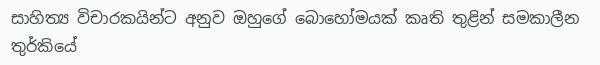සාහිත්‍ය විචාරකයින්ට අනුව ඔහුගේ බොහෝමයක් කෘති තුළින් සමකාලීන තුර්කියේ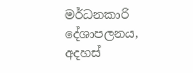මර්ධනකාරි දේශාපලනය, අදහස්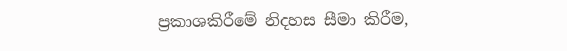ප්‍රකාශකිරීමේ නිදහස සීමා කිරීම,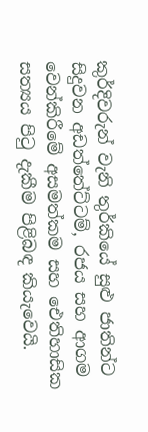කුර්දිවරුන් වැනි තුර්කියේ සුළු ජාතින්ට සිදුවන අඩත්තේට්ටම්, රජය සහ ආගම වෙන්කිරීමේ අසමත්කම සහ ඓතිහාසික සත්‍යය පිටු දැකීම පිළිබඳ කියැවෙයි.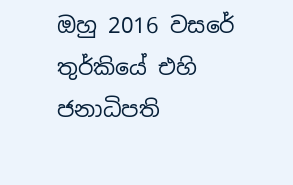ඔහු 2016 වසරේ තුර්කියේ එහි ජනාධිපති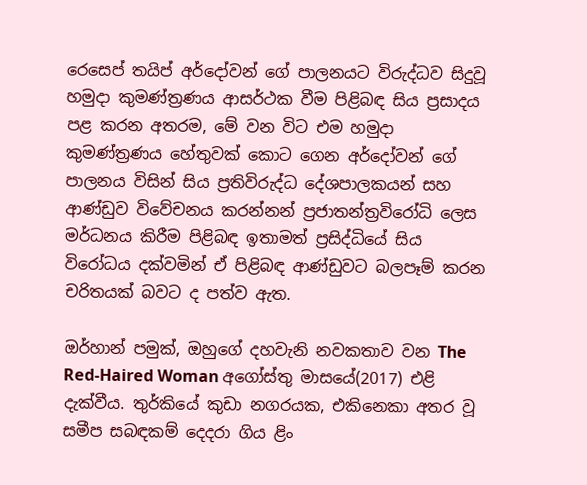රෙසෙප් තයිප් අර්දෝවන් ගේ පාලනයට විරුද්ධව සිදුවූ හමුදා කුමණ්ත්‍රණය ආසර්ථක වීම පිළිබඳ සිය ප්‍රසාදය පළ කරන අතරම, මේ වන විට එම හමුදා කුමණ්ත්‍රණය හේතුවක් කොට ගෙන අර්දෝවන් ගේ පාලනය විසින් සිය ප්‍රතිවිරුද්ධ දේශපාලකයන් සහ ආණ්ඩුව විවේචනය කරන්නන් ප්‍රජාතන්ත්‍රවිරෝධි ලෙස මර්ධනය කිරීම පිළිබඳ ඉතාමත් ප්‍රසිද්ධියේ සිය විරෝධය දක්වමින් ඒ පිළිබඳ ආණ්ඩුවට බලපෑම් කරන චරිතයක් බවට ද පත්ව ඇත.

ඔර්හාන් පමුක්, ඔහුගේ දහවැනි නවකතාව වන The Red-Haired Woman අගෝස්තු මාසයේ(2017) එළි දැක්වීය. තුර්කියේ කුඩා නගරයක, එකිනෙකා අතර වූ සමීප සබඳකම් දෙ‍දරා ගිය ළිං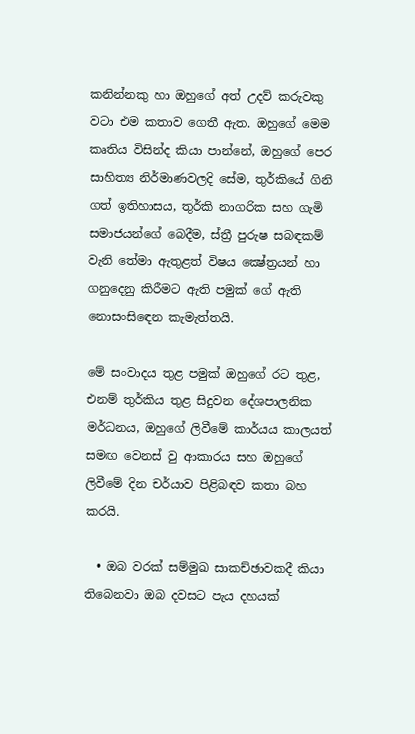කනින්නකු හා ඔහුගේ අත් උදව් කරුවකු වටා එම කතාව ගෙතී ඇත. ඔහුගේ මෙම කෘතිය විසින්ද කියා පාන්නේ, ඔහුගේ පෙර සාහිත්‍ය නිර්මාණවලදි සේම, තුර්කියේ ගිනි ගත් ඉතිහාසය, තුර්කි නාගරික සහ ගැමි සමාජයන්ගේ බෙදීම, ස්ත්‍රී පුරුෂ සබඳකම් වැනි තේමා ඇතුළත් විෂය ක්‍ෂේත්‍රයන් හා ගනුදෙනු කිරීමට ඇති පමුක් ගේ ඇති නොසංසි‍ඳෙන කැමැත්තයි.

මේ සංවාදය තුළ පමුක් ඔහුගේ රට තුළ, එනම් තුර්කිය තුළ සිදුවන දේශපාලනික මර්ධනය, ඔහුගේ ලිවීමේ කාර්යය කාලයත් සමඟ වෙනස් වු ආකාරය සහ ඔහුගේ ලිවීමේ දින චර්යාව පිළිබඳව කතා බහ කරයි.

  • ඔබ වරක් සම්මුඛ සාකච්ඡාවකදී කියා තිබෙනවා ඔබ දවසට පැය දහයක්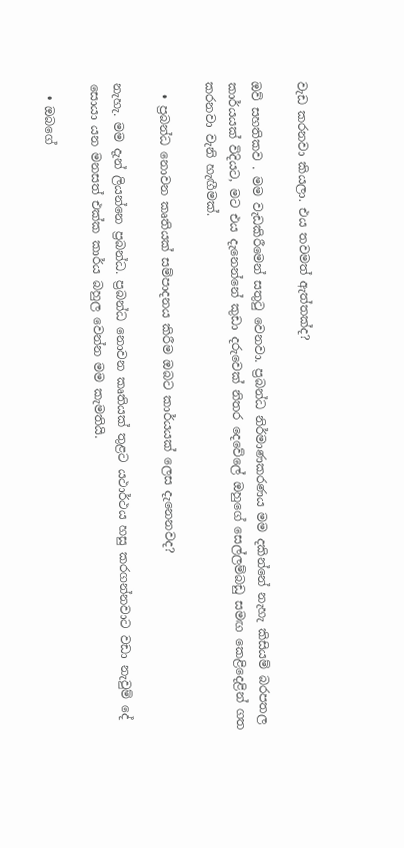වැඩ කරනවා කියලා. එය තවමත් ඇත්තක්ද?

ඔව් සහතිකව . මම වැඩකිරීමෙන් සතුටු වෙනවා. ප්‍රබන්ධ නිර්මාණකරණය මම දකින්නේ නැහැ කිසියම් බරපතල කාර්යයක් විදියට, මට එය දැනෙන්නේ ‍කුඩා දරුවෙක් නිතර දෙවේලේ ඔහුගේ සෙල්ලම්බඩු සමඟ කෙළිදෙළින් ගත කරනවා වැනි හැඟීමක්.

  • ප්‍රබන්ධ නොවන කෘතියක් සම්පාදනය කිරීම ඔබට කාර්යයක් ලෙස දැනෙනවද?

නැහැ. මම දැන් ලියන්නෙ ප්‍රබන්ධ. ප්‍රබන්ධ නොවන කෘතියක් තුළට යථාර්ථය හසු කරගන්නවාට වඩා නැවුම් දේ සොයා යන මනසත් එක්ක කාර්ය බහුල වෙන්න මම කැමතියි.

  • ඔබගේ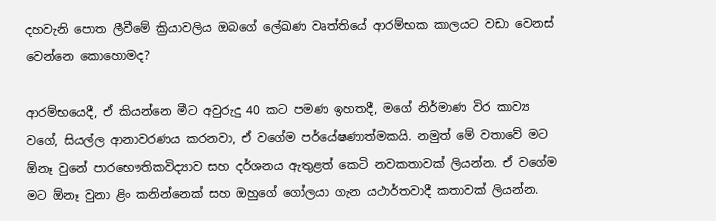දහවැනි පොත ලීවීමේ ක්‍රියාවලිය ඔබගේ ලේඛණ වෘත්තියේ ආරම්භක කාලයට වඩා වෙනස් වෙන්නෙ ක‍ොහොමද?

ආරම්භයෙදී, ඒ කියන්නෙ මීට අවුරුදු 40 කට පමණ ඉහතදී, මගේ නිර්මාණ විර කාව්‍ය වගේ, සියල්ල ආනාවරණය කරනවා, ඒ වගේම පර්යේෂණාත්මකයි. නමුත් මේ වතාවේ මට ඕනෑ වුනේ පාරභෞතිකවිද්‍යාව සහ දර්ශනය ඇතුළත් කෙටි නවකතාවක් ලියන්න. ඒ වගේම මට ඕනෑ වුනා ළිං කනින්නෙක් සහ ඔහුගේ ගෝලයා ගැන යථාර්තවාදී කතාවක් ලියන්න.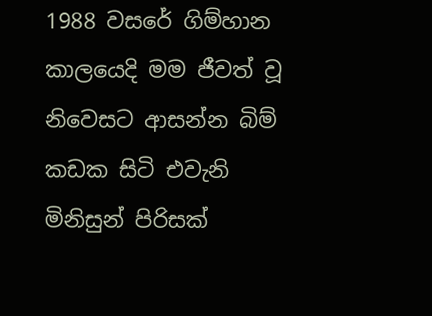1988 වසරේ ගිම්හාන කාලයෙදි මම ජීවත් වූ නිවෙසට ආසන්න බිම් කඩක සිටි එවැනි මිනිසුන් පිරිසක්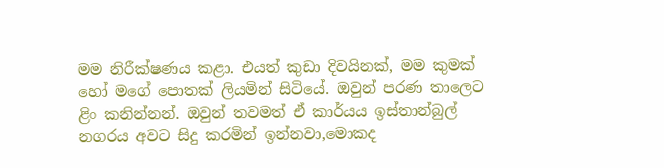මම නිරීක්ෂණය කළා. එයත් කුඩා දිවයිනක්, මම කුමක් හෝ මගේ පොතක් ලියමින් සිටියේ. ඔවුන් පරණ තාලෙට ළිං කනින්නන්. ඔවුන් තවමත් ඒ කාර්යය ඉස්තාන්බුල් නගරය අවට සිදු කරමින් ඉන්නවා,මොකද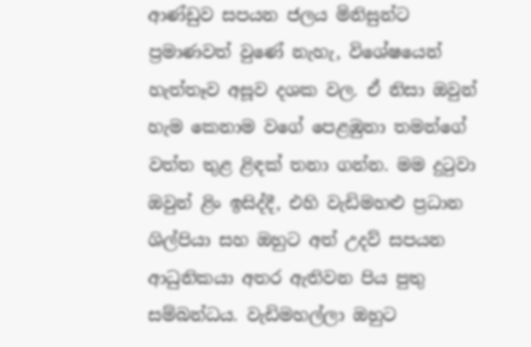ආණ්ඩුව සපයන ජලය මිනිසුන්ට ප්‍රමාණවත් වුණේ නැහැ, විශේෂයෙන් හැත්තෑව අසූව දශක වල. ඒ නිසා ඔවුන් හැම කෙනාම ‍වගේ පෙළඹුනා තමන්ගේ වත්ත තුළ ළිඳක් තනා ගන්න. මම දුටුවා ඔවුන් ළිං ඉසිද්දී, එහි වැඩිමහළු ප්‍රධාන ශිල්පියා සහ ඔහුට අත් උදව් සපයන ආධුනිකයා අතර ඇතිවන පිය පුතු සම්බන්ධය. වැඩිමහල්ලා ඔහුට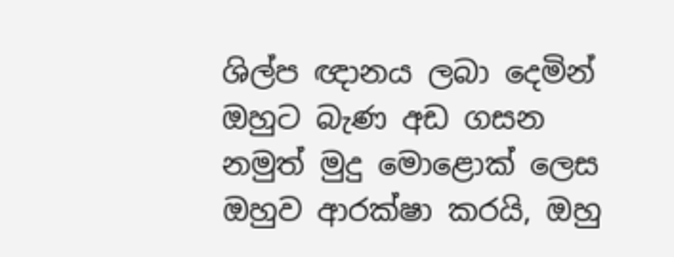ශිල්ප ඥානය ලබා දෙමින් ඔහුට බැණ අඩ ගසන නමුත් මුදු මොළොක් ලෙස ඔහුව ආරක්ෂා කරයි, ඔහු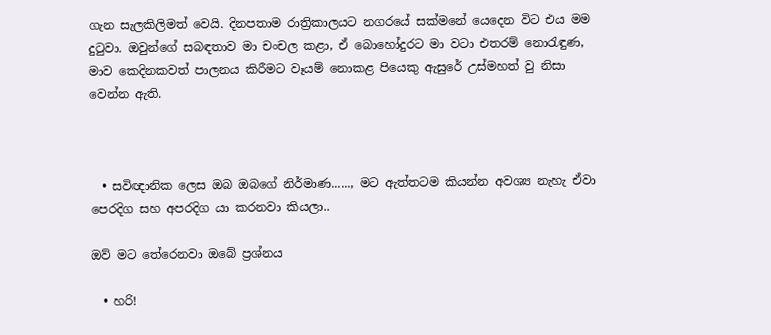ගැන සැලකිලිමත් වෙයි. දිනපතාම රාත්‍රිකාලයට නගරයේ සක්මනේ යෙදෙන විට එය මම දුටුවා. ඔවු‍න්ගේ සබඳතාව මා චංචල කළා, ඒ බො‍හෝදුරට මා වටා එතරම් නොරැඳුණ, මාව කෙදිනකවත් පාලනය කිරීමට වෑයම් නොකළ පියෙකු ඇසුරේ උස්මහත් වු නිසා වෙන්න ඇති.



  • සවිඥානික ලෙස ඔබ ඔබගේ නිර්මාණ......, මට ඇත්තටම කියන්න අවශ්‍ය නැහැ ඒවා පෙරදිග සහ අපරදිග යා කරනවා කියලා..

ඔව් මට තේරෙනවා ඔබේ ප්‍රශ්නය

  • හරි!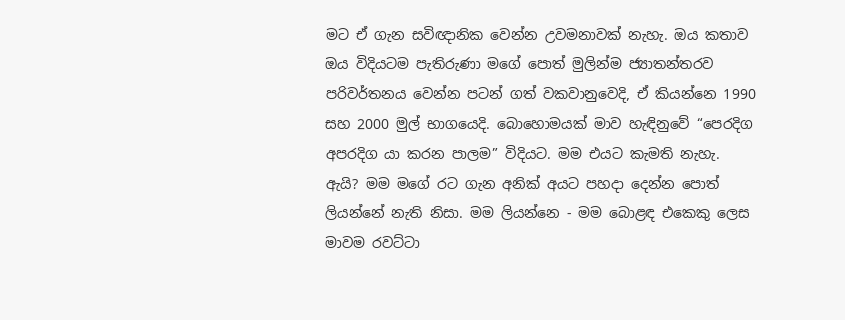මට ඒ ගැන සවිඥානික වෙන්න උවමනාවක් නැහැ. ඔය කතාව ඔය විදියටම පැතිරුණා මගේ පොත් මුලින්ම ජ්‍යාතන්තරව පරිවර්තනය වෙන්න පටන් ගත් වකවානුවෙදි, ඒ කියන්නෙ 1990 සහ 2000 මුල් භාගයෙදි. බොහොමයක් මාව හැඳිනුවේ “පෙරදිග අපරදිග යා කරන පාලම” විදියට. මම එයට කැමති නැහැ. ඇයි? මම මගේ රට ගැන අනික් අයට පහදා දෙන්න පොත් ලියන්නේ නැති නිසා. මම ලියන්නෙ - මම බොළඳ එකෙකු ලෙස මාවම රවට්ටා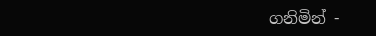ගනිමින් -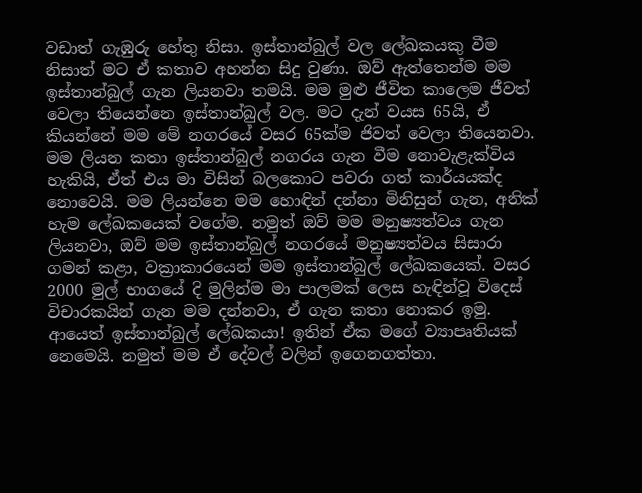වඩාත් ගැඹුරු හේතු නිසා. ඉස්තාන්බුල් වල ලේඛකයකු වීම නිසාත් මට ඒ කතාව අහන්න සිදු වුණා. ඔව් ඇත්තෙන්ම මම ඉස්තාන්බුල් ගැන ලියනවා තමයි. මම මුළු ජීවිත කාලෙම ජීවත් වෙලා තියෙන්නෙ ඉස්තාන්බුල් වල. මට දැන් වයස 65යි, ඒ කියන්නේ මම මේ නගරයේ වසර 65ක්ම ජිවත් වෙලා තියෙනවා. මම ලියන කතා ඉස්තාන්බුල් නගරය ගැන වීම නොවැළැක්විය හැකියි, ඒත් එය මා විසින් බලකොට පවරා ගත් කාර්යයක්ද නොවෙයි. මම ලියන්නෙ මම හොඳින් දන්නා මිනිසුන් ගැන, අනික් හැම ලේඛකයෙක් වගේම. නමුත් ඔව් මම මනුෂ්‍යත්වය ගැන ලියනවා, ඔව් මම ඉස්තාන්බුල් නගරයේ මනුෂ්‍යත්වය සිසාරා ගමන් කළා, වක්‍රාකාරයෙන් මම ඉස්තාන්බුල් ලේඛකයෙක්. වසර 2000 මුල් භාගයේ දි මුලින්ම මා පාලමක් ලෙස හැඳින්වූ විදෙස් විචාරකයින් ගැන මම දන්නවා, ඒ ගැන කතා නොකර ඉමු. ආයෙත් ඉස්තාන්බුල් ලේඛකයා! ඉතින් ඒක මගේ ව්‍යාපෘතියක් නෙමෙයි. නමුත් මම ඒ දේවල් වලින් ඉගෙනගත්තා.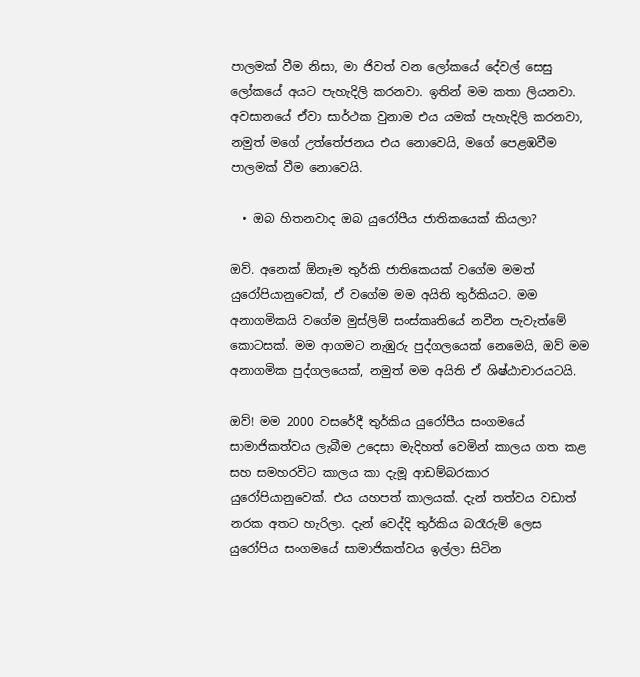පාලමක් වීම නිසා, මා ජිවත් වන ලෝකයේ දේවල් සෙසු ලෝකයේ අයට පැහැදිලි කරනවා. ඉතින් මම කතා ලියනවා. අවසානයේ ඒවා සාර්ථක වුනාම එය යමක් පැහැදිලි කරනවා, නමුත් මගේ උත්තේජනය එය නොවෙයි, මගේ පෙළඹවීම පාලමක් වීම නොවෙයි.

  • ඔබ හිතනවාද ඔබ යුරෝපීය ජාතිකයෙක් කියලා?

ඔව්. අනෙක් ඕනෑම තුර්කි ජාතිකෙයක් වගේම මමත් යුරෝපියානුවෙක්, ඒ වගේම මම අයිති තුර්කියට. මම අනාගමිකයි වගේම මුස්ලිම් සංස්කෘතියේ නවීන පැවැත්මේ කොටසක්. මම ආගමට නැඹුරු පුද්ගලයෙක් නෙමෙයි, ඔව් මම අනාගමික පුද්ගලයෙක්, නමුත් මම අයිති ඒ ශිෂ්ඨාචාරයටයි.

ඔව්! මම 2000 වසරේදී තුර්කිය යුරෝපීය සංගමයේ සාමාජිකත්වය ලැබීම උදෙසා මැදිහත් වෙමින් කාලය ගත කළ සහ සමහරවිට කාලය කා දැමූ ආඩම්බරකාර යුරෝපියානුවෙක්. එය යහපත් කාලයක්. දැන් තත්වය වඩාත් නරක අතට හැරිලා. දැන් වෙද්දි තුර්කිය බරෑරුම් ලෙස යුරෝපිය සංගමයේ සාමාජිකත්වය ඉල්ලා සිටින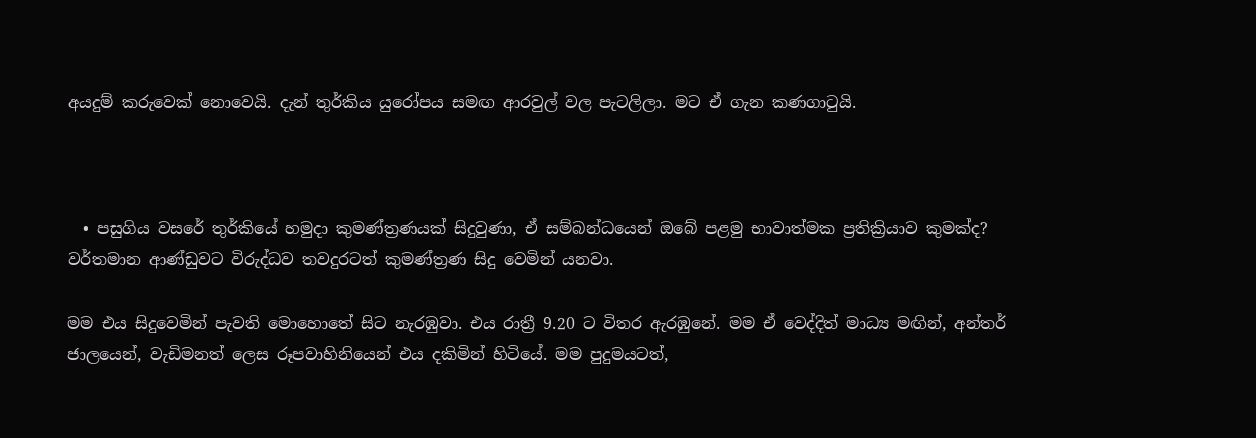අයදුම් කරුවෙක් නොවෙයි. දැන් තුර්කිය යුරෝපය සමඟ ආරවුල් වල පැටලිලා. මට ඒ ගැන කණගාටුයි.



  • පසුගිය වස‍රේ තුර්කියේ හමුදා කුමණ්ත්‍රණයක් සිදුවුණා, ඒ සම්බන්ධයෙන් ඔබේ පළමු භාවාත්මක ප්‍රතික්‍රියාව කුමක්ද? වර්තමාන ආණ්ඩුවට විරුද්ධව තවදුරටත් කුමණ්ත්‍රණ සිදු වෙමින් යනවා.

මම එය සිදුවෙමින් පැවති මොහොතේ සිට නැරඹුවා. එය රාත්‍රී 9.20 ට විතර ඇරඹුනේ. මම ඒ වෙද්දිත් මාධ්‍ය මඟින්, අන්තර් ජාලයෙන්, වැඩිමනත් ලෙස රූපවාහිනියෙන් එය දකිමින් හිටියේ. මම පුදුමයටත්,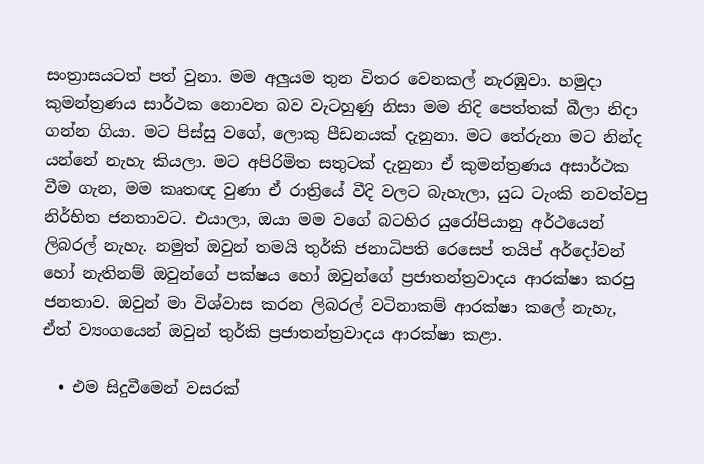සංත්‍රාසයටත් පත් වුනා. මම අලුයම තුන විතර වෙනකල් නැරඹුවා. හමුදා කුමන්ත්‍රණය සාර්ථක නොවන බව වැටහුණු නිසා මම නිදි පෙත්තක් බීලා නිදා ගන්න ගියා. මට පිස්සු වගේ, ලොකු පීඩනයක් දැනුනා. මට තේරුනා මට නින්ද යන්නේ නැහැ කියලා. මට අපිරිමිත සතුටක් දැනුනා ඒ කුමන්ත්‍රණය අසාර්ථක වීම ගැන, මම කෘතඥ වුණා ඒ රාත්‍රියේ වීදි වල‍ට බැහැලා, යුධ ටැංකි නවත්වපු නිර්භිත ජනතාවට. එයාලා, ඔයා මම වගේ බටහිර ‍යුරෝපියානු අර්ථයෙන් ලිබරල් නැහැ. නමුත් ඔවුන් තමයි තුර්කි ජනාධිපති රෙසෙප් තයිප් අර්දෝවන් හෝ නැතිනම් ඔවුන්ගේ පක්ෂය ‍හෝ ඔවුන්ගේ ප්‍රජාතන්ත්‍රවාදය ආරක්ෂා කරපු ජනතාව. ඔවුන් මා විශ්වාස කරන ලිබරල් වටිනාකම් ආරක්ෂා කලේ නැහැ, ඒත් ව්‍යංගයෙන් ඔවුන් තුර්කි ප්‍රජාතන්ත්‍රවාදය ආරක්ෂා කළා.

  • එම සිදුවීමෙන් වසරක්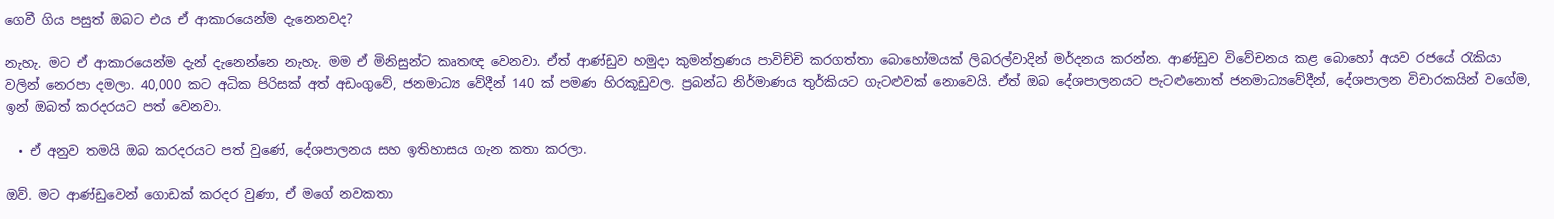ගෙවී ගිය පසුත් ඔබට එය ඒ ආකාරයෙන්ම දැනෙනවද?

නැහැ. මට ඒ ආකාරයෙන්ම දැන් දැනෙන්නෙ නැහැ. මම ඒ මිනිසුන්ට කෘතඥ වෙනවා. ඒත් ආණ්ඩුව හමුදා කුමන්ත්‍රණය පාවිච්චි කරගත්තා බොහෝමයක් ලිබරල්වාදින් මර්දනය කරන්න. ආණ්ඩුව විවේචනය කළ බොහෝ අයව රජයේ රැකියා වලින් නෙරපා දමලා. 40,000 කට අධික පිරිසක් අත් අඩංගුවේ, ජනමාධ්‍ය වේදීන් 140 ක් පමණ හිරකූඩුවල. ප්‍රබන්ධ නිර්මාණය තුර්කියට ගැටළුවක් නොවෙයි. ඒත් ඔබ දේශපාලනයට පැටළුනොත් ජනමාධ්‍යවේදීන්, දේශපාලන විචාරකයින් වගේම, ඉන් ඔබත් කරදරයට පත් වෙනවා.

  • ඒ අනුව තමයි ඔබ කරදරයට පත් වුණේ, දේශපාලනය සහ ඉතිහාසය ගැන කතා කරලා.

ඔව්. මට ආණ්ඩුවෙන් ගොඩක් කරදර වුණා, ඒ මගේ නවකතා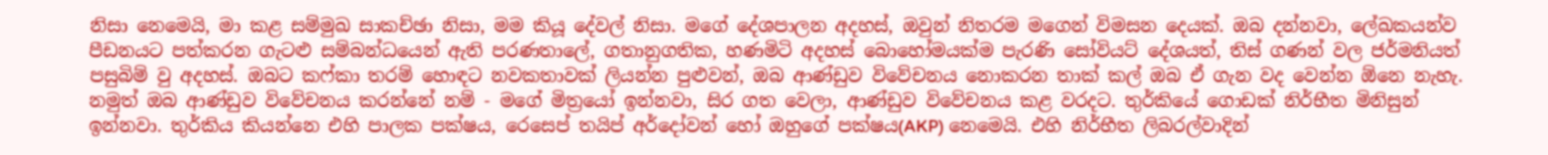නිසා නෙමෙයි, මා කළ සම්මුඛ සාකච්ඡා නිසා, මම කියූ දේවල් නිසා. මගේ දේශපාලන අදහස්, ඔවුන් නිතරම මගෙන් විමසන දෙයක්. ඔබ දන්නවා, ලේඛකයන්ව පීඩනයට පත්කරන ගැටළු සම්බන්ධයෙන් ඇති පරණතාලේ, ගතානුගතික, හණමිටි අදහස් බොහෝමයක්ම පැරණි සෝවියට් දේශයත්, තිස් ගණන් වල ජර්මනියත් පසුබිම් වු අදහස්. ඔබට කෆ්කා තරම් හොඳට නවකතාවක් ලියන්න පුළුවන්, ඔබ ආණ්ඩුව විවේචනය නොකරන තාක් කල් ඔබ ඒ ගැන වද වෙන්න ඕනෙ නැහැ. නමුත් ඔබ ආණ්ඩුව විවේචනය කරන්නේ නම් - මගේ මිත්‍රයෝ ඉන්නවා, සිර ගත වෙලා, ආණ්ඩුව විවේචනය කළ වරදට. තුර්කියේ ගොඩක් නිර්භීත මිනිසුන් ඉන්නවා. තුර්කිය කියන්නෙ එහි පාලක පක්ෂය, රෙසෙප් තයිප් අර්දෝවන් හෝ ඔහුගේ පක්ෂය(AKP) නෙමෙයි. එහි නිර්භීත ලිබරල්වාදින්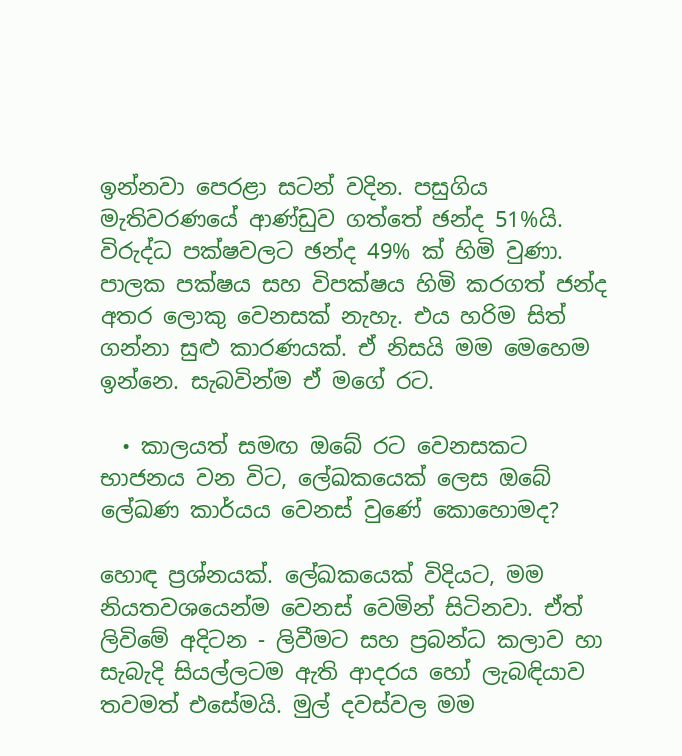ඉන්නවා පෙරළා සටන් වදින. පසුගිය මැතිවරණයේ ආණ්ඩුව ගත්තේ ඡන්ද 51%යි. විරුද්ධ පක්ෂවලට ඡන්ද 49% ක් හිමි වුණා. පාලක පක්ෂය සහ විපක්ෂය හිමි කරගත් ජන්ද අතර ලොකු වෙනසක් නැහැ. එය හරිම සිත් ගන්නා සුළු කාරණයක්. ඒ නිසයි මම මෙහෙම ඉන්න‍ෙ. සැබවින්ම ඒ මගේ රට.

  • කාලයත් සමඟ ඔබේ රට වෙනසකට භාජනය වන විට, ලේඛකයෙක් ලෙස ඔබේ ලේඛණ කාර්යය වෙනස් වුණේ කොහොමද?

හොඳ ප්‍රශ්නයක්. ලේඛකයෙක් විදියට, මම නියතවශයෙන්ම වෙනස් වෙමින් සිටිනවා. ඒත් ලිවිමේ අදිටන - ලිවීමට සහ ප්‍රබන්ධ කලාව හා සැබැදි සියල්ලටම ඇති ආදරය හෝ ලැබඳියාව තවමත් එසේමයි. මුල් දවස්වල මම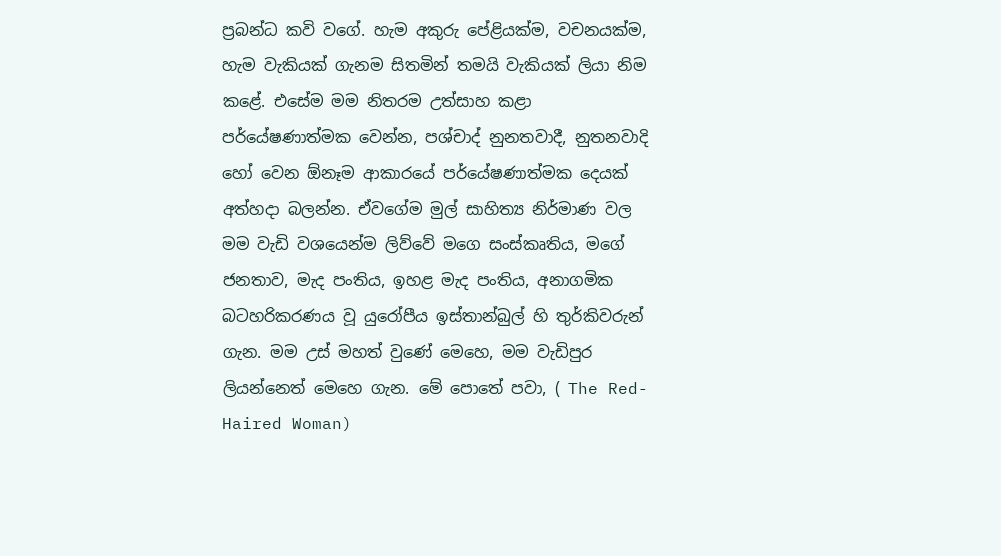ප්‍රබන්ධ කවි වගේ. හැම අකුරු පේළියක්ම, වචනයක්ම, හැම වැකියක් ගැනම සිතමින් තමයි වැකියක් ලියා නිම කළේ. එසේම මම නිතරම උත්සාහ කළා පර්යේෂණාත්මක වෙන්න, පශ්චාද් නුනතවාදී, නුතනවාදි හෝ වෙන ඕනෑම ආකාරයේ පර්යේෂණාත්මක දෙයක් අත්හදා බලන්න. ඒවගේම මුල් සාහිත්‍ය නිර්මාණ වල මම වැඩි වශයෙන්ම ලිව්වේ මගෙ සංස්කෘතිය, මගේ ජනතාව, මැද පංතිය, ඉහළ මැද පංතිය, අනාගමික බටහරිකරණය වූ යුරෝපීය ඉස්තාන්බුල් හි තුර්කිවරුන් ගැන. මම උස් මහත් වුණේ මෙහෙ, මම වැඩිපුර ලියන්නෙත් මෙහෙ ගැන. මේ පොතේ පවා, ( The Red-Haired Woman)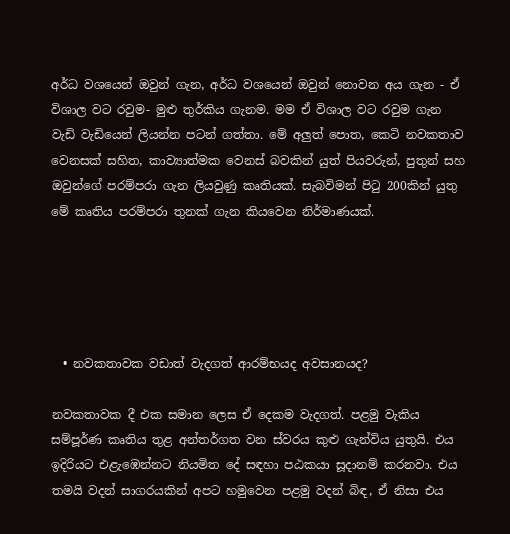අර්ධ වශයෙන් ඔවුන් ගැන, අර්ධ වශයෙන් ඔවුන් නොවන අය ගැන - ඒ විශාල වට රවුම- මුළු තුර්කිය ගැනම. මම ඒ විශාල වට රවුම ගැන වැඩි වැඩියෙන් ලියන්න පටන් ගත්තා. මේ අලුත් පොත, කෙටි නවකතාව වෙනසක් සහිත, කාව්‍යාත්මක වෙනස් බවකින් යුත් පියවරුන්, පුතුන් සහ ඔවුන්ගේ පරම්පරා ගැන ලියවුණු කෘතියක්. සැබවිමන් පිටු 200කින් යුතු මේ කෘතිය පරම්පරා තුනක් ගැන කියවෙන නිර්මාණයක්.





  • නවකතාවක වඩාත් වැදගත් ආරම්භයද අවසානයද?

නවකතාවක දී එක සමාන ලෙස ඒ දෙකම වැදගත්. පළමු වැකිය සම්පූර්ණ කෘතිය තුළ අන්තර්ගත වන ස්වරය කුළු ගැන්විය යුතුයි. එය ඉදිරියට එළැඹෙන්නට නියමිත දේ සඳහා පඨකයා සූදානම් කරනවා. එය තමයි වදන් සාගරයකින් අපට හමුවෙන පළමු වදන් බිඳ, ඒ නිසා එය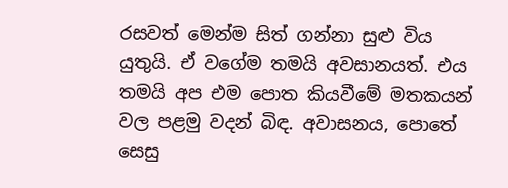රසවත් මෙන්ම සිත් ගන්නා සුළු විය යුතුයි. ඒ ව‍ගේම තමයි අවසානයත්. එය තමයි අප එම පොත කියවීමේ මතකයන් වල පළමු වදන් බිඳ. අවාසනය, පොතේ සෙසු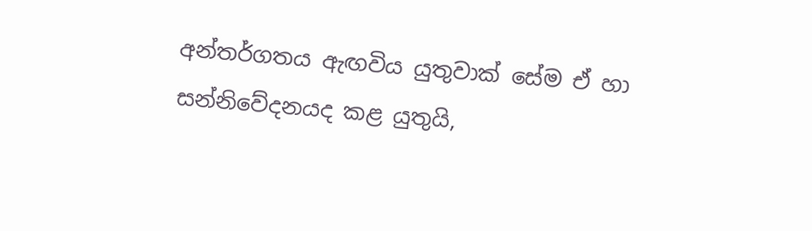අන්තර්ගතය ඇඟවිය යුතුවාක් සේම ඒ හා සන්නිවේදනයද කළ යුතුයි,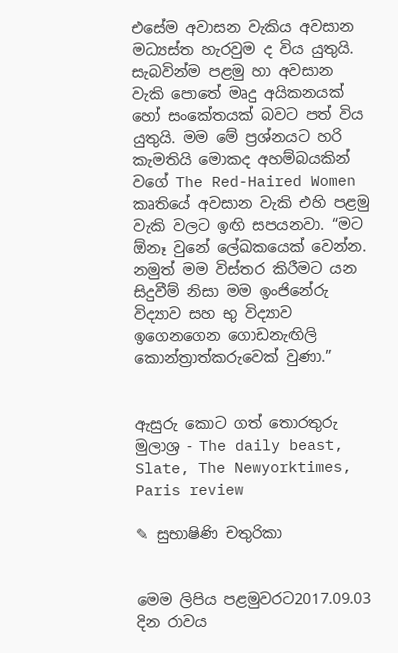එසේම අවාසන වැකිය අවසාන මධ්‍යස්ත හැරවුම ද විය යුතුයි. සැබවින්ම පළමු හා අවසාන වැකි පොතේ මෘදු අයිකනයක් හෝ සංකේතයක් බවට පත් විය යුතුයි. මම මේ ප්‍රශ්නයට හරි කැමතියි මොකද අහම්බ‍යකින් වගේ The Red-Haired Women කෘතියේ අවසාන වැකි එහි පළමු වැකි වලට ඉඟි සපයනවා. “මට ඕනෑ වුනේ ලේඛකයෙක් වෙන්න. නමුත් මම විස්තර කිරීමට යන සිදුවීම් නිසා මම ඉංජිනේරු විද්‍යාව සහ භු විද්‍යාව ඉගෙනගෙන ගොඩනැඟිලි කොන්ත්‍රාත්කරුවෙක් වුණා.”


ඇසුරු කොට ගත් තොරතුරු මුලාශ්‍ර - The daily beast, Slate, The Newyorktimes, Paris review

✎ සුභාෂිණි චතුරිකා


මෙම ලිපිය පළමුවරට2017.09.03 දින රාවය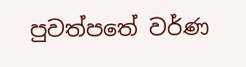පුවත්පතේ වර්ණ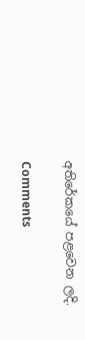අතිරේකයේ පළවෙන ලදි.

Comments